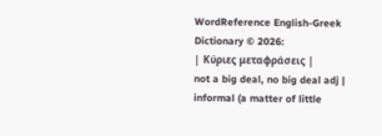WordReference English-Greek Dictionary © 2026:
| Κύριες μεταφράσεις |
not a big deal, no big deal adj | informal (a matter of little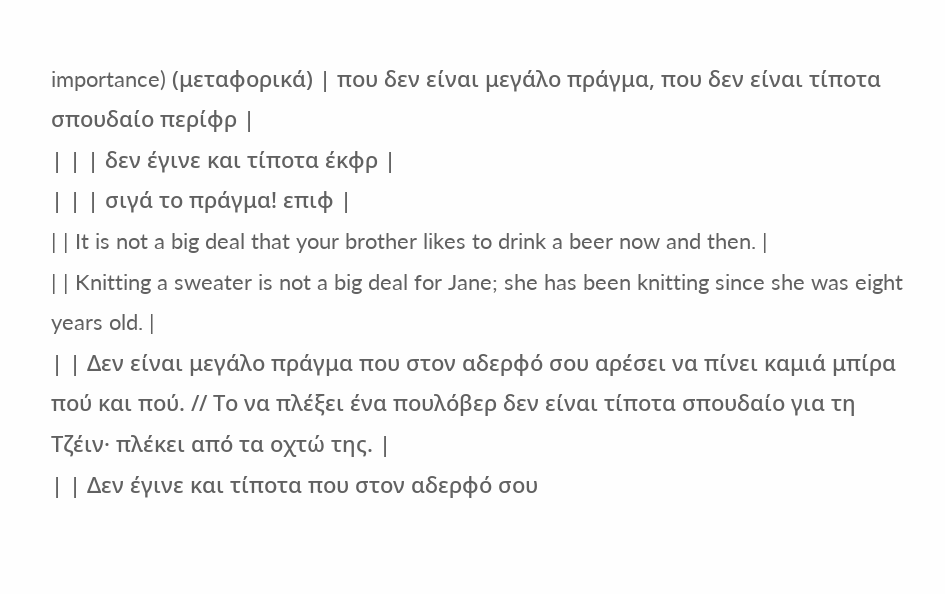importance) (μεταφορικά) | που δεν είναι μεγάλο πράγμα, που δεν είναι τίποτα σπουδαίο περίφρ |
| | | δεν έγινε και τίποτα έκφρ |
| | | σιγά το πράγμα! επιφ |
| | It is not a big deal that your brother likes to drink a beer now and then. |
| | Knitting a sweater is not a big deal for Jane; she has been knitting since she was eight years old. |
| | Δεν είναι μεγάλο πράγμα που στον αδερφό σου αρέσει να πίνει καμιά μπίρα πού και πού. // Το να πλέξει ένα πουλόβερ δεν είναι τίποτα σπουδαίο για τη Τζέιν· πλέκει από τα οχτώ της. |
| | Δεν έγινε και τίποτα που στον αδερφό σου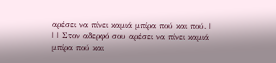αρέσει να πίνει καμιά μπίρα πού και πού. |
| | Στον αδερφό σου αρέσει να πίνει καμιά μπίρα πού και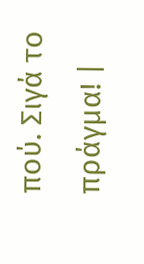πού. Σιγά το πράγμα! |